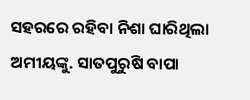ସହରରେ ରହିବା ନିଶା ଘାରିଥିଲା ଅମୀୟଙ୍କୁ. ସାତପୁରୁଷି ବାପା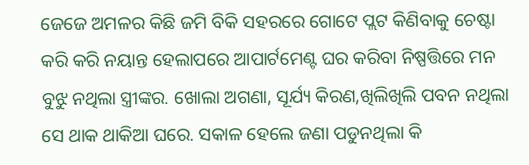ଜେଜେ ଅମଳର କିଛି ଜମି ବିକି ସହରରେ ଗୋଟେ ପ୍ଲଟ କିଣିବାକୁ ଚେଷ୍ଟା କରି କରି ନୟାନ୍ତ ହେଲାପରେ ଆପାର୍ଟମେଣ୍ଟ ଘର କରିବା ନିଷ୍ପତ୍ତିରେ ମନ ବୁଝୁ ନଥିଲା ସ୍ତ୍ରୀଙ୍କର. ଖୋଲା ଅଗଣା, ସୂର୍ଯ୍ୟ କିରଣ,ଖିଲିଖିଲି ପବନ ନଥିଲା ସେ ଥାକ ଥାକିଆ ଘରେ. ସକାଳ ହେଲେ ଜଣା ପଡୁନଥିଲା କି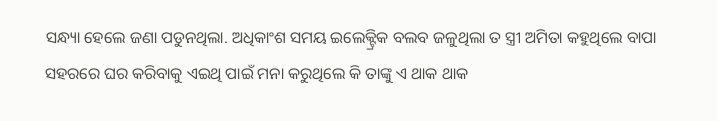ସନ୍ଧ୍ୟା ହେଲେ ଜଣା ପଡୁନଥିଲା. ଅଧିକାଂଶ ସମୟ ଇଲେକ୍ଟ୍ରିକ ବଲବ ଜଳୁଥିଲା ତ ସ୍ତ୍ରୀ ଅମିତା କହୁଥିଲେ ବାପା ସହରରେ ଘର କରିବାକୁ ଏଇଥି ପାଇଁ ମନା କରୁଥିଲେ କି ତାଙ୍କୁ ଏ ଥାକ ଥାକ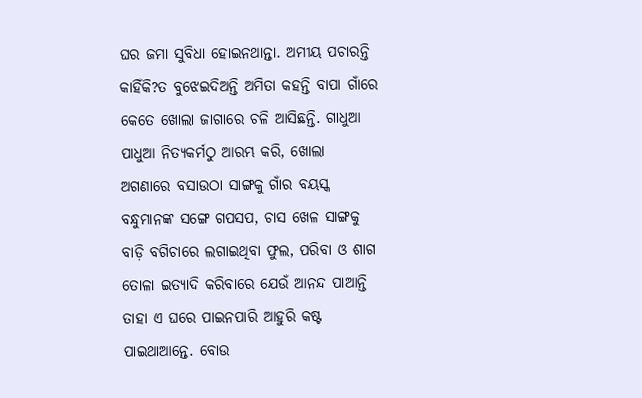ଘର ଜମା ସୁବିଧା ହୋଇନଥାନ୍ତା. ଅମୀୟ ପଚାରନ୍ତି କାହିଁକି?ତ ବୁଝେଇଦିଅନ୍ତି ଅମିତା କହନ୍ତି ବାପା ଗାଁରେ କେତେ ଖୋଲା ଜାଗାରେ ଚଳି ଆସିଛନ୍ତି. ଗାଧୁଆ ପାଧୁଆ ନିତ୍ୟକର୍ମଠୁ ଆରମ୍ଭ କରି, ଖୋଲା ଅଗଣାରେ ବସାଉଠା ସାଙ୍ଗକୁ ଗାଁର ବୟସ୍କ ବନ୍ଧୁମାନଙ୍କ ସଙ୍ଗେ ଗପସପ, ଚାସ ଖେଳ ସାଙ୍ଗକୁ ବାଡ଼ି ବଗିଚାରେ ଲଗାଇଥିବା ଫୁଲ, ପରିବା ଓ ଶାଗ ତୋଳା ଇତ୍ୟାଦି କରିବାରେ ଯେଉଁ ଆନନ୍ଦ ପାଆନ୍ତି ତାହା ଏ ଘରେ ପାଇନପାରି ଆହୁରି କଷ୍ଟ ପାଇଥାଆନ୍ତେ. ବୋଉ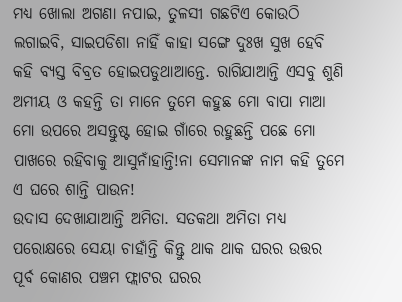ମଧ୍ୟ ଖୋଲା ଅଗଣା ନପାଇ, ତୁଳସୀ ଗଛଟିଏ କୋଉଠି ଲଗାଇବି, ସାଇପଡିଶା ନାହିଁ କାହା ସଙ୍ଗେ ଦୁଃଖ ସୁଖ ହେବି କହି ବ୍ୟସ୍ତ ବିବ୍ରତ ହୋଇପଡୁଥାଆନ୍ତେ. ରାଗିଯାଆନ୍ତି ଏସବୁ ଶୁଣି ଅମୀୟ ଓ କହନ୍ତି ତା ମାନେ ତୁମେ କହୁଛ ମୋ ବାପା ମାଆ ମୋ ଉପରେ ଅସନ୍ତୁଷ୍ଟ ହୋଇ ଗାଁରେ ରହୁଛନ୍ତି ପଛେ ମୋ ପାଖରେ ରହିବାକୁ ଆସୁନାଁହାନ୍ତି!ନା ସେମାନଙ୍କ ନାମ କହି ତୁମେ ଏ ଘରେ ଶାନ୍ତି ପାଉନ!
ଉଦାସ ଦେଖାଯାଆନ୍ତି ଅମିତା. ସତକଥା ଅମିତା ମଧ୍ୟ ପରୋକ୍ଷରେ ସେୟା ଚାହାଁନ୍ତି କିନ୍ତୁ ଥାକ ଥାକ ଘରର ଉତ୍ତର ପୂର୍ବ କୋଣର ପଞ୍ଚମ ଫ୍ଲାଟର ଘରର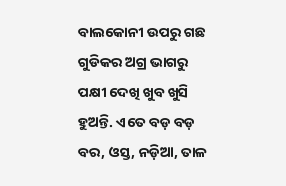ବାଲକୋନୀ ଉପରୁ ଗଛ ଗୁଡିକର ଅଗ୍ର ଭାଗରୁ ପକ୍ଷୀ ଦେଖି ଖୁବ ଖୁସି ହୁଅନ୍ତି. ଏତେ ବଡ଼ ବଡ଼ ବର, ଓସ୍ତ, ନଡ଼ିଆ, ତାଳ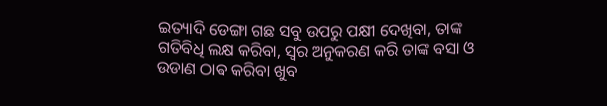ଇତ୍ୟାଦି ଡେଙ୍ଗା ଗଛ ସବୁ ଉପରୁ ପକ୍ଷୀ ଦେଖିବା, ତାଙ୍କ ଗତିବିଧି ଲକ୍ଷ କରିବା, ସ୍ୱର ଅନୁକରଣ କରି ତାଙ୍କ ବସା ଓ ଉଡାଣ ଠାଵ କରିବା ଖୁବ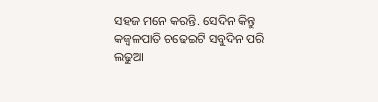ସହଜ ମନେ କରନ୍ତି. ସେଦିନ କିନ୍ତୁ କଜ୍ଵଳପାତି ଚଢେଇଟି ସବୁଦିନ ପରି ଲଢୁଆ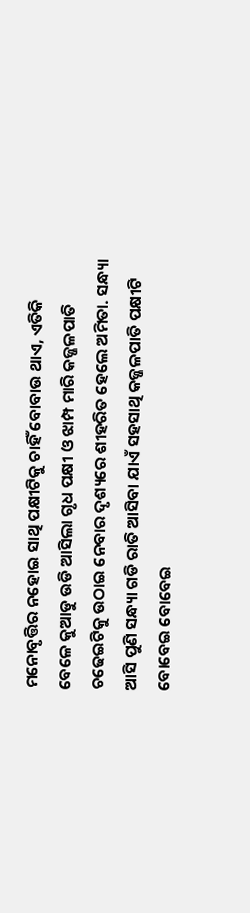ମନୋବୃତ୍ତିର ନହୋଇ ସାଥି ପକ୍ଷୀଟିକୁ ଚାହିଁ ବୋବାଉ ଥାଏ, ଏତିକି ବେଳେ କୁଆଡୁ ଉଡି ଆସିଲା ଗୃଧ ପକ୍ଷୀ ଓ ଝାମ୍ପ ମାରି କଜ୍ଜଳପାତି ଚଢେଇଟିକୁ ଉଠାଇ ନେବାର ଦୃଶ୍ୟରେ ଶୀହରିତ ହେଲେ ଅମିତା. ସନ୍ଧ୍ୟା ଆସି ପୁଣି ସନ୍ଧ୍ୟା ଗଡି ରାତି ଆସିବା ଯାଏଁ ସହସାଥି କଜ୍ଜଳପାତି ପକ୍ଷୀଟି ବୋବେଇ ବୋବେଇ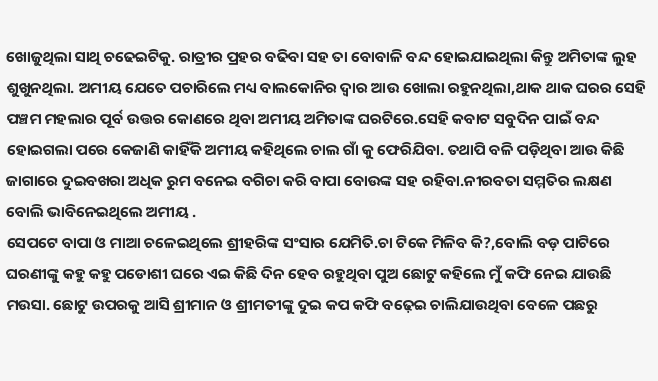ଖୋଜୁଥିଲା ସାଥି ଚଢେଇଟିକୁ. ରାତ୍ରୀର ପ୍ରହର ବଢିବା ସହ ତା ବୋବାଳି ବନ୍ଦ ହୋଇଯାଇଥିଲା କିନ୍ତୁ ଅମିତାଙ୍କ ଲୁହ ଶୁଖୁନଥିଲା. ଅମୀୟ ଯେତେ ପଚାରିଲେ ମଧ୍ୟ ବାଲକୋନିର ଦ୍ୱାର ଆଉ ଖୋଲା ରହୁନଥିଲା,ଥାକ ଥାକ ଘରର ସେହି ପଞ୍ଚମ ମହଲାର ପୂର୍ବ ଉତ୍ତର କୋଣରେ ଥିବା ଅମୀୟ ଅମିତାଙ୍କ ଘରଟିରେ.ସେହି କବାଟ ସବୁଦିନ ପାଇଁ ବନ୍ଦ ହୋଇଗଲା ପରେ କେଜାଣି କାହିଁକି ଅମୀୟ କହିଥିଲେ ଚାଲ ଗାଁ କୁ ଫେରିଯିବା. ତଥାପି ବଳି ପଡ଼ିଥିବା ଆଉ କିଛି ଜାଗାରେ ଦୁଇବଖରା ଅଧିକ ରୁମ ବନେଇ ବଗିଚା କରି ବାପା ବୋଉଙ୍କ ସହ ରହିବା.ନୀରବତା ସମ୍ମତିର ଲକ୍ଷଣ ବୋଲି ଭାବିନେଇଥିଲେ ଅମୀୟ .
ସେପଟେ ବାପା ଓ ମାଆ ଚଳେଇଥିଲେ ଶ୍ରୀହରିଙ୍କ ସଂସାର ଯେମିତି.ଚା ଟିକେ ମିଳିବ କି?,ବୋଲି ବଡ଼ ପାଟିରେ ଘରଣୀଙ୍କୁ କହୁ କହୁ ପଡୋଶୀ ଘରେ ଏଇ କିଛି ଦିନ ହେବ ରହୁଥିବା ପୁଅ ଛୋଟୁ କହିଲେ ମୁଁ କଫି ନେଇ ଯାଉଛି ମଉସା. ଛୋଟୁ ଉପରକୁ ଆସି ଶ୍ରୀମାନ ଓ ଶ୍ରୀମତୀଙ୍କୁ ଦୁଇ କପ କଫି ବଢ଼େଇ ଚାଲିଯାଉଥିବା ବେଳେ ପଛରୁ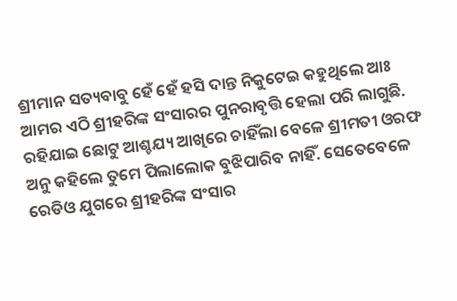ଶ୍ରୀମାନ ସତ୍ୟବାବୁ ହେଁ ହେଁ ହସି ଦାନ୍ତ ନିକୁଟେଇ କହୁଥିଲେ ଆଃ ଆମର ଏଠି ଶ୍ରୀହରିଙ୍କ ସଂସାରର ପୁନରାବୃତ୍ତି ହେଲା ପରି ଲାଗୁଛି. ରହିଯାଇ ଛୋଟୁ ଆଶ୍ଚଯ୍ୟ ଆଖିରେ ଚାହିଁଲା ବେଳେ ଶ୍ରୀମତୀ ଓରଫ ଅନୁ କହିଲେ ତୁମେ ପିଲାଲୋକ ବୁଝିପାରିବ ନାହିଁ. ସେତେବେଳେ ରେଡିଓ ଯୁଗରେ ଶ୍ରୀହରିଙ୍କ ସଂସାର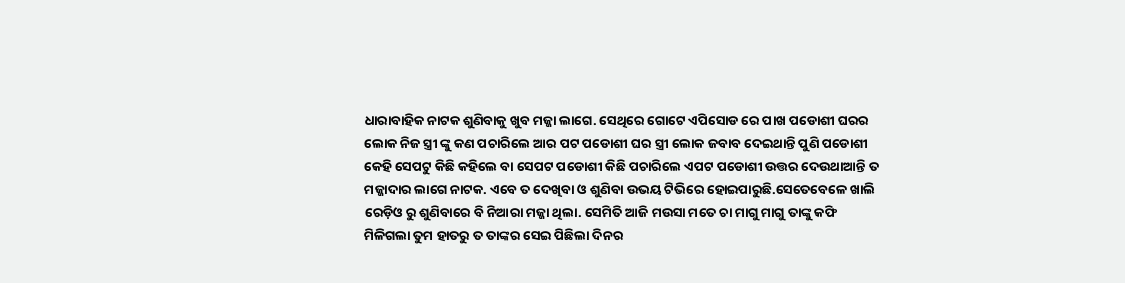ଧାରାବାହିକ ନାଟକ ଶୁଣିବାକୁ ଖୁବ ମଜ୍ଜା ଲାଗେ. ସେଥିରେ ଗୋଟେ ଏପିସୋଡ ରେ ପାଖ ପଡୋଶୀ ଘରର ଲୋକ ନିଜ ସ୍ତ୍ରୀ ଙ୍କୁ କଣ ପଚାରିଲେ ଆର ପଟ ପଡୋଶୀ ଘର ସ୍ତ୍ରୀ ଲୋକ ଜବାବ ଦେଇଥାନ୍ତି ପୁଣି ପଡୋଶୀ କେହି ସେପଟୁ କିଛି କହିଲେ ବା ସେପଟ ପଡୋଶୀ କିଛି ପଚାରିଲେ ଏପଟ ପଡୋଶୀ ଉତ୍ତର ଦେଉଥାଆନ୍ତି ତ ମଜ୍ଜାଦାର ଲାଗେ ନାଟକ. ଏବେ ତ ଦେଖିବା ଓ ଶୁଣିବା ଉଭୟ ଟିଭିରେ ହୋଇପାରୁଛି.ସେତେବେଳେ ଖାଲି ରେଡ଼ିଓ ରୁ ଶୁଣିବାରେ ବି ନିଆରା ମଜ୍ଜା ଥିଲା. ସେମିତି ଆଜି ମଉସା ମତେ ଚା ମାଗୁ ମାଗୁ ତାଙ୍କୁ କଫି ମିଳିଗଲା ତୁମ ହାତରୁ ତ ତାଙ୍କର ସେଇ ପିଛିଲା ଦିନର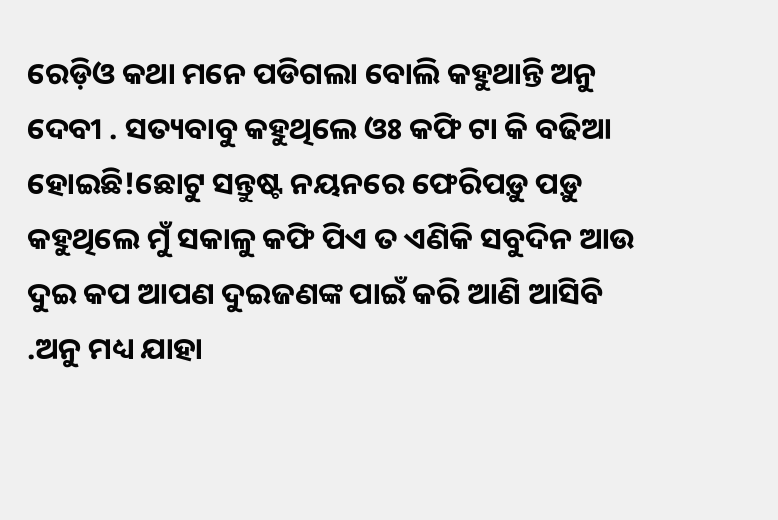ରେଡ଼ିଓ କଥା ମନେ ପଡିଗଲା ବୋଲି କହୁଥାନ୍ତି ଅନୁ ଦେବୀ . ସତ୍ୟବାବୁ କହୁଥିଲେ ଓଃ କଫି ଟା କି ବଢିଆ ହୋଇଛି!ଛୋଟୁ ସନ୍ତୁଷ୍ଟ ନୟନରେ ଫେରିପଡ଼ୁ ପଡ଼ୁ କହୁଥିଲେ ମୁଁ ସକାଳୁ କଫି ପିଏ ତ ଏଣିକି ସବୁଦିନ ଆଉ ଦୁଇ କପ ଆପଣ ଦୁଇଜଣଙ୍କ ପାଇଁ କରି ଆଣି ଆସିବି .ଅନୁ ମଧ୍ୟ ଯାହା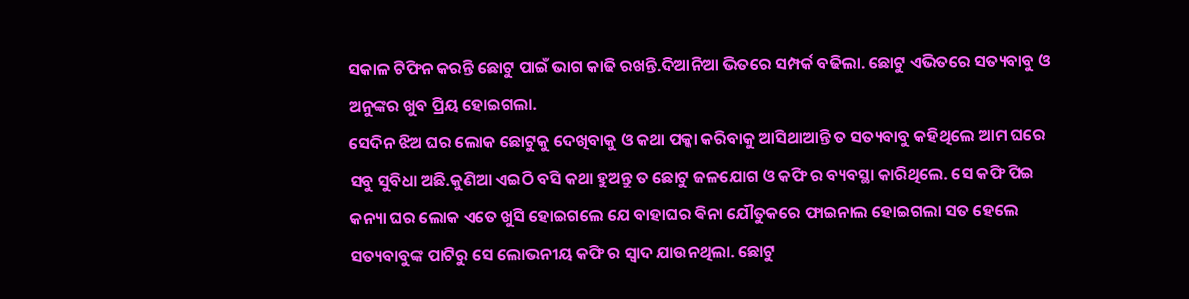ସକାଳ ଟିଫିନ କରନ୍ତି ଛୋଟୁ ପାଇଁ ଭାଗ କାଢି ରଖନ୍ତି.ଦିଆନିଆ ଭିତରେ ସମ୍ପର୍କ ବଢିଲା. ଛୋଟୁ ଏଭିତରେ ସତ୍ୟବାବୁ ଓ ଅନୁଙ୍କର ଖୁବ ପ୍ରିୟ ହୋଇଗଲା.
ସେଦିନ ଝିଅ ଘର ଲୋକ ଛୋଟୁକୁ ଦେଖିବାକୁ ଓ କଥା ପକ୍କା କରିବାକୁ ଆସିଥାଆନ୍ତି ତ ସତ୍ୟବାବୁ କହିଥିଲେ ଆମ ଘରେ ସବୁ ସୁବିଧା ଅଛି.କୁଣିଆ ଏଇଠି ବସି କଥା ହୁଅନ୍ତୁ ତ ଛୋଟୁ ଜଳଯୋଗ ଓ କଫି ର ବ୍ୟବସ୍ଥା କାରିଥିଲେ. ସେ କଫି ପିଇ କନ୍ୟା ଘର ଲୋକ ଏତେ ଖୁସି ହୋଇଗଲେ ଯେ ବାହାଘର ଵିନା ଯୌତୁକରେ ଫାଇନାଲ ହୋଇଗଲା ସତ ହେଲେ ସତ୍ୟବାବୁଙ୍କ ପାଟିରୁ ସେ ଲୋଭନୀୟ କଫି ର ସ୍ୱାଦ ଯାଉନଥିଲା. ଛୋଟୁ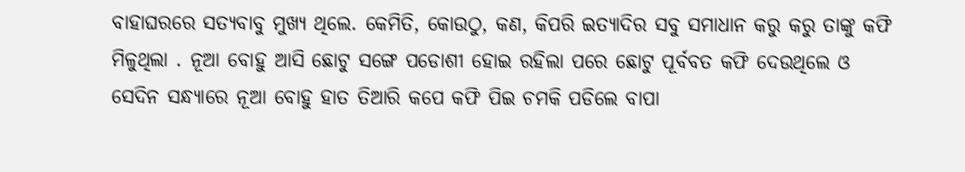ବାହାଘରରେ ସତ୍ୟବାବୁ ମୁଖ୍ୟ ଥିଲେ. କେମିତି, କୋଉଠୁ, କଣ, କିପରି ଇତ୍ୟାଦିର ସବୁ ସମାଧାନ କରୁ କରୁ ତାଙ୍କୁ କଫି ମିଳୁଥିଲା . ନୂଆ ବୋହୁ ଆସି ଛୋଟୁ ସଙ୍ଗେ ପଡୋଶୀ ହୋଇ ରହିଲା ପରେ ଛୋଟୁ ପୂର୍ବବତ କଫି ଦେଉଥିଲେ ଓ ସେଦିନ ସନ୍ଧ୍ୟାରେ ନୂଆ ବୋହୁ ହାତ ତିଆରି କପେ କଫି ପିଇ ଚମକି ପଡିଲେ ବାପା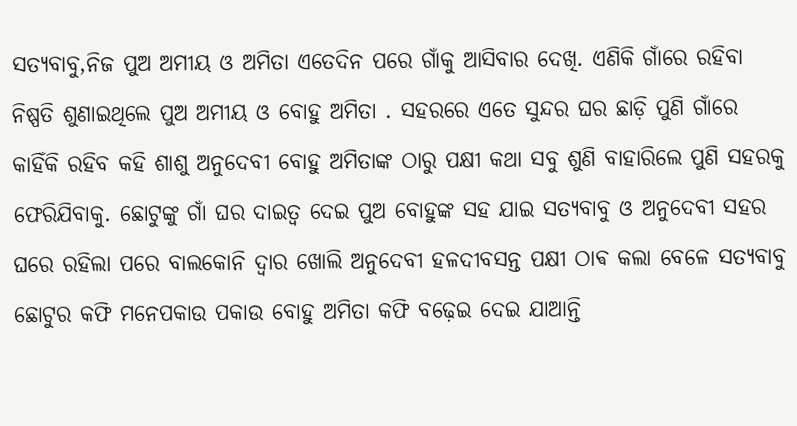ସତ୍ୟବାବୁ,ନିଜ ପୁଅ ଅମୀୟ ଓ ଅମିତା ଏତେଦିନ ପରେ ଗାଁକୁ ଆସିବାର ଦେଖି. ଏଣିକି ଗାଁରେ ରହିବା ନିଷ୍ପତି ଶୁଣାଇଥିଲେ ପୁଅ ଅମୀୟ ଓ ବୋହୁ ଅମିତା . ସହରରେ ଏତେ ସୁନ୍ଦର ଘର ଛାଡ଼ି ପୁଣି ଗାଁରେ କାହିଁକି ରହିବ କହି ଶାଶୁ ଅନୁଦେବୀ ବୋହୁ ଅମିତାଙ୍କ ଠାରୁ ପକ୍ଷୀ କଥା ସବୁ ଶୁଣି ବାହାରିଲେ ପୁଣି ସହରକୁ ଫେରିଯିବାକୁ. ଛୋଟୁଙ୍କୁ ଗାଁ ଘର ଦାଇତ୍ୱ ଦେଇ ପୁଅ ବୋହୁଙ୍କ ସହ ଯାଇ ସତ୍ୟବାବୁ ଓ ଅନୁଦେବୀ ସହର ଘରେ ରହିଲା ପରେ ବାଲକୋନି ଦ୍ୱାର ଖୋଲି ଅନୁଦେବୀ ହଳଦୀବସନ୍ତ ପକ୍ଷୀ ଠାଵ କଲା ବେଳେ ସତ୍ୟବାବୁ ଛୋଟୁର କଫି ମନେପକାଉ ପକାଉ ବୋହୁ ଅମିତା କଫି ବଢ଼େଇ ଦେଇ ଯାଆନ୍ତି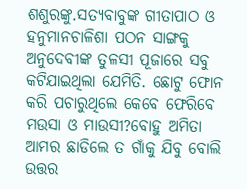ଶଶୁରଙ୍କୁ.ସତ୍ୟବାବୁଙ୍କ ଗୀତାପାଠ ଓ ହନୁମାନଚାଳିଶା ପଠନ ସାଙ୍ଗକୁ ଅନୁଦେବୀଙ୍କ ତୁଳସୀ ପୂଜାରେ ସବୁ କଟିଯାଇଥିଲା ଯେମିତି. ଛୋଟୁ ଫୋନ କରି ପଚାରୁଥିଲେ କେବେ ଫେରିବେ ମଉସା ଓ ମାଉସୀ?ବୋହୁ ଅମିତା ଆମର ଛାଡିଲେ ତ ଗାଁକୁ ଯିବୁ ବୋଲି ଉତ୍ତର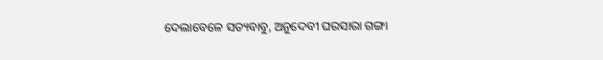ଦେଲାବେଳେ ସତ୍ୟବାବୁ, ଅନୁଦେବୀ ଘରସାରା ଗଙ୍ଗା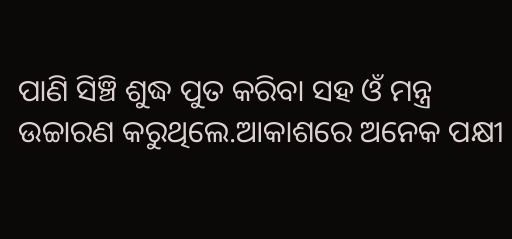ପାଣି ସିଞ୍ଚି ଶୁଦ୍ଧ ପୁତ କରିବା ସହ ଓଁ ମନ୍ତ୍ର ଉଚ୍ଚାରଣ କରୁଥିଲେ.ଆକାଶରେ ଅନେକ ପକ୍ଷୀ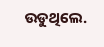ଉଡୁଥିଲେ.